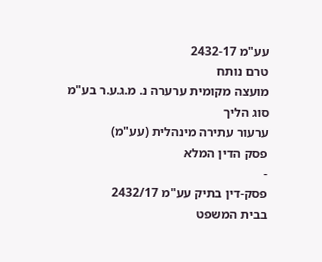עע"מ 2432-17
טרם נותח
מועצה מקומית ערערה נ. מ.ג.ע.ר בע"מ
סוג הליך
ערעור עתירה מינהלית (עע"מ)
פסק הדין המלא
-
פסק-דין בתיק עע"מ 2432/17
בבית המשפט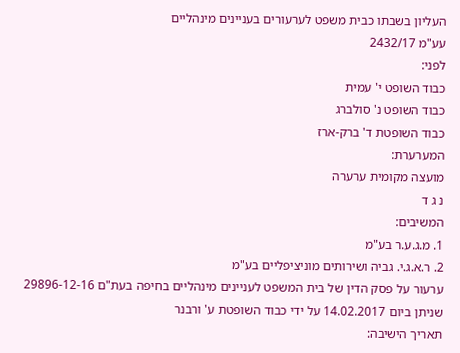העליון בשבתו כבית משפט לערעורים בעניינים מינהליים
עע"מ 2432/17
לפני:
כבוד השופט י' עמית
כבוד השופט נ' סולברג
כבוד השופטת ד' ברק-ארז
המערערת:
מועצה מקומית ערערה
נ ג ד
המשיבים:
1. מ.ג.ע.ר בע"מ
2. ר.א.ג.י. גביה ושירותים מוניציפליים בע"מ
ערעור על פסק הדין של בית המשפט לעניינים מינהליים בחיפה בעת"ם 29896-12-16 שניתן ביום 14.02.2017 על ידי כבוד השופטת ע' ורבנר
תאריך הישיבה: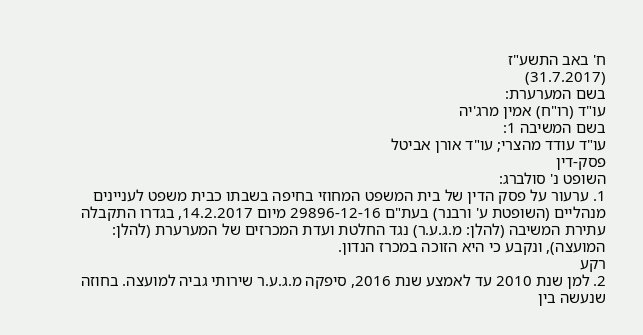ח' באב התשע"ז
(31.7.2017)
בשם המערערת:
עו"ד (רו"ח) אמין מרג'יה
בשם המשיבה 1:
עו"ד עודד מהצרי; עו"ד אורן אביטל
פסק-דין
השופט נ' סולברג:
1. ערעור על פסק הדין של בית המשפט המחוזי בחיפה בשבתו כבית משפט לעניינים מנהליים (השופטת ע' ורבנר) בעת"ם 29896-12-16 מיום 14.2.2017, בגדרו התקבלה עתירת המשיבה (להלן: מ.ג.ע.ר) נגד החלטת ועדת המכרזים של המערערת (להלן: המועצה), ונקבע כי היא הזוכה במכרז הנדון.
רקע
2. למן שנת 2010 עד לאמצע שנת 2016, סיפקה מ.ג.ע.ר שירותי גביה למועצה. בחוזה שנעשה בין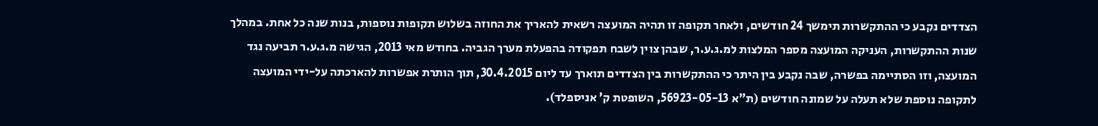הצדדים נקבע כי ההתקשרות תימשך 24 חודשים, ולאחר תקופה זו תהיה המועצה רשאית להאריך את החוזה בשלוש תקופות נוספות, בנות שנה כל אחת. במהלך שנות ההתקשרות, העניקה המועצה מספר המלצות למ.ג.ע.ר, שבהן צוין לשבח תפקודה בהפעלת מערך הגביה. בחודש מאי 2013, הגישה מ.ג.ע.ר תביעה נגד המועצה, וזו הסתיימה בפשרה, שבה נקבע בין היתר כי ההתקשרות בין הצדדים תוארך עד ליום 30.4.2015, תוך הותרת אפשרות להארכתה על-ידי המועצה לתקופה נוספת שלא תעלה על שמונה חודשים (ת"א 56923-05-13, השופטת ק' אניספלד).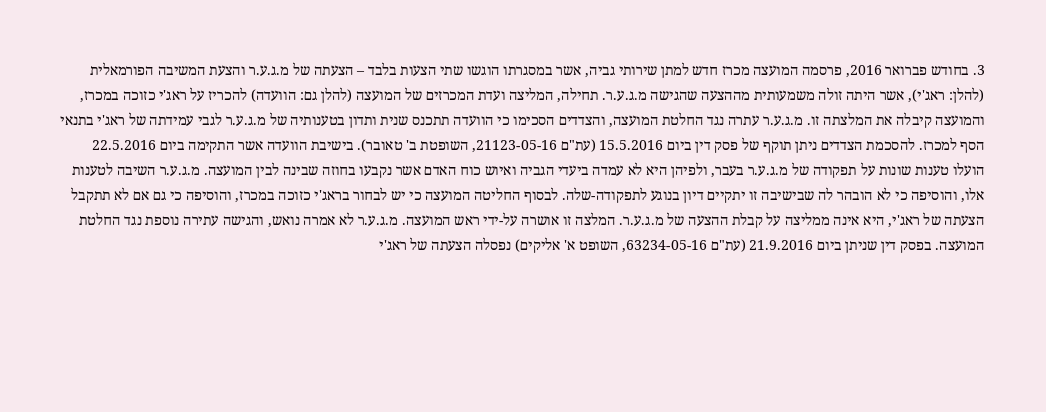3. בחודש פברואר 2016, פרסמה המועצה מכרז חדש למתן שירותי גביה, אשר במסגרתו הוגשו שתי הצעות בלבד – הצעתה של מ.ג.ע.ר והצעת המשיבה הפורמאלית (להלן: ראג'י), אשר היתה זולה משמעותית מההצעה שהגישה מ.ג.ע.ר. תחילה, המליצה ועדת המכרזים של המועצה (להלן גם: הוועדה) להכריז על ראג'י כזוכה במכרז, והמועצה קיבלה את המלצתה זו. מ.ג.ע.ר עתרה נגד החלטת המועצה, והצדדים הסכימו כי הוועדה תתכנס שנית ותדון בטענותיה של מ.ג.ע.ר לגבי עמידתה של ראג'י בתנאי הסף למכרז. להסכמת הצדדים ניתן תוקף של פסק דין ביום 15.5.2016 (עת"ם 21123-05-16, השופטת ב' טאובר). בישיבת הוועדה אשר התקימה ביום 22.5.2016 הועלו טענות שונות על תפקודה של מ.ג.ע.ר בעבר, ולפיהן היא לא עמדה ביעדי הגביה ואיוש כוח האדם אשר נקבעו בחוזה שבינה לבין המועצה. מ.ג.ע.ר השיבה לטענות אלו, והוסיפה כי לא הובהר לה שבישיבה זו יתקיים דיון בנוגע לתפקודה-שלה. לבסוף החליטה המועצה כי יש לבחור בראג'י כזוכה במכרז, והוסיפה כי גם אם לא תתקבל הצעתה של ראג'י, היא אינה ממליצה על קבלת ההצעה של מ.ג.ע.ר. המלצה זו אושרה על-ידי ראש המועצה. מ.ג.ע.ר לא אמרה נואש, והגישה עתירה נוספת נגד החלטת המועצה. בפסק דין שניתן ביום 21.9.2016 (עת"ם 63234-05-16, השופט א' אליקים) נפסלה הצעתה של ראג'י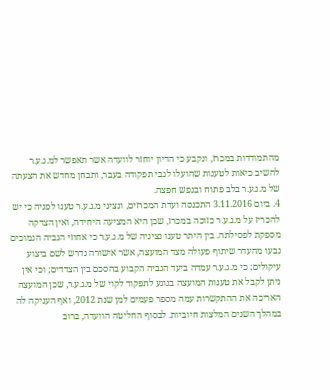מהתמודדות במכרז, ונקבע כי הדיון יוחזר לוועדה אשר תאפשר למ.ג.ע.ר להשיב כיאות לטענות שהועלו לגבי תפקודה בעבר, ותבחן מחדש את הצעתה של מ.ג.ע.ר בלב פתוח ובנפש חפצה.
4. ביום 3.11.2016 התכנסה ועדת המכרזים, ונציגי מ.ג.ע.ר טענו לפניה כי יש להכריז על מ.ג.ע.ר כזוכה במכרז, שכן היא המציעה היחידה, ואין הצדקה מספקת לפסילתה. בין היתר טענו נציגיה של מ.ג.ע.ר כי אחוזי הגביה הנמוכים נבעו מהעדר שיתוף פעולה מצד המועצה, אשר אישורה נדרש לשם ביצוע עיקולים; כי מ.ג.ע.ר עמדה ביעד הגביה הקבוע בהסכם בין הצדדים; וכי אין ניתן לקבל את טענות המועצה בנוגע לתפקוד לקוי של מ.ג.ע.ר, שכן המועצה האריכה את ההתקשרות עמה מספר פעמים למן שנת 2012, ואף העניקה לה במהלך השנים המלצות חיוביות. לבסוף החליטה הוועדה, ברוב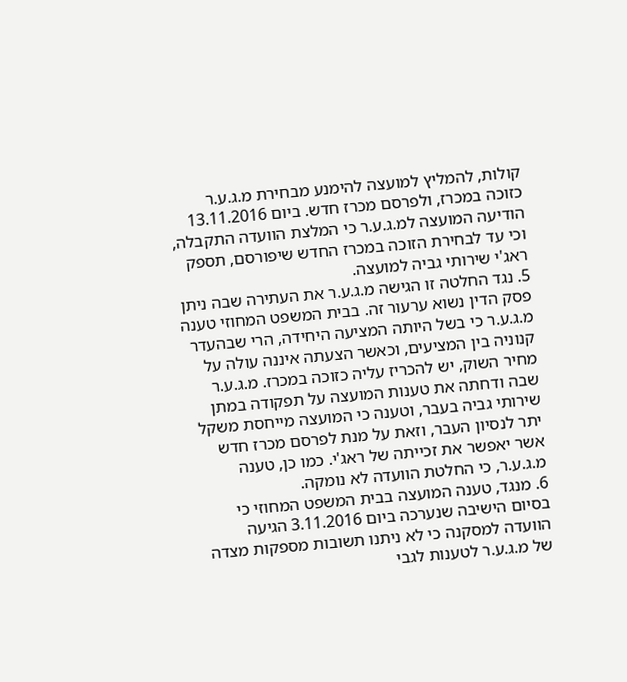קולות, להמליץ למועצה להימנע מבחירת מ.ג.ע.ר כזוכה במכרז, ולפרסם מכרז חדש. ביום 13.11.2016 הודיעה המועצה למ.ג.ע.ר כי המלצת הוועדה התקבלה, וכי עד לבחירת הזוכה במכרז החדש שיפורסם, תספק ראג'י שירותי גביה למועצה.
5. נגד החלטה זו הגישה מ.ג.ע.ר את העתירה שבה ניתן פסק הדין נשוא ערעור זה. בבית המשפט המחוזי טענה מ.ג.ע.ר כי בשל היותה המציעה היחידה, הרי שבהעדר קנוניה בין המציעים, וכאשר הצעתה איננה עולה על מחיר השוק, יש להכריז עליה כזוכה במכרז. מ.ג.ע.ר שבה ודחתה את טענות המועצה על תפקודה במתן שירותי גביה בעבר, וטענה כי המועצה מייחסת משקל יתר לנסיון העבר, וזאת על מנת לפרסם מכרז חדש אשר יאפשר את זכייתה של ראג'י. כמו כן, טענה מ.ג.ע.ר, כי החלטת הוועדה לא נומקה.
6. מנגד, טענה המועצה בבית המשפט המחוזי כי בסיום הישיבה שנערכה ביום 3.11.2016 הגיעה הוועדה למסקנה כי לא ניתנו תשובות מספקות מצדה של מ.ג.ע.ר לטענות לגבי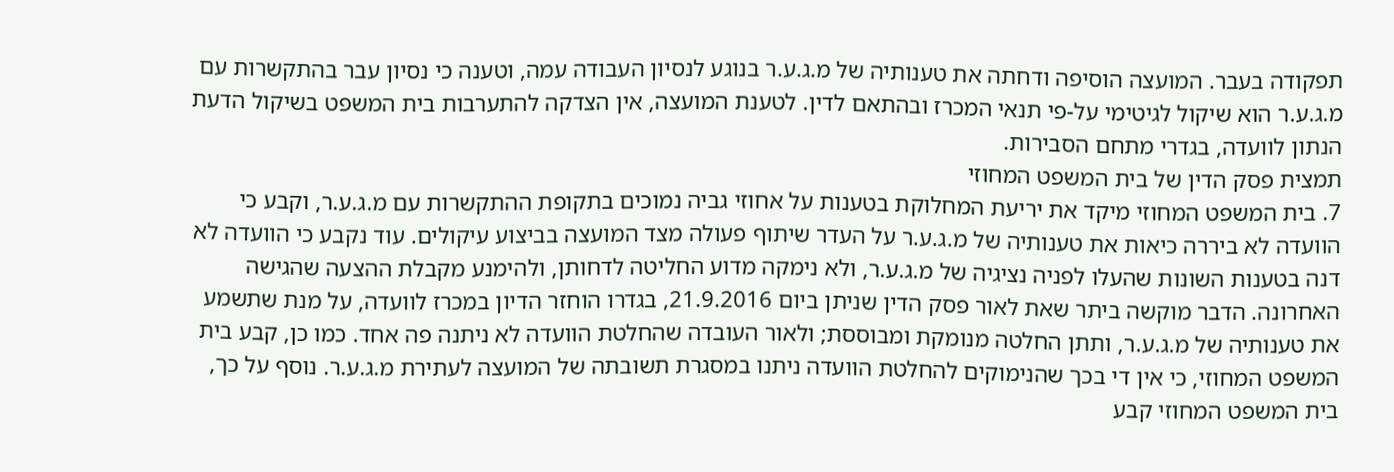תפקודה בעבר. המועצה הוסיפה ודחתה את טענותיה של מ.ג.ע.ר בנוגע לנסיון העבודה עמה, וטענה כי נסיון עבר בהתקשרות עם מ.ג.ע.ר הוא שיקול לגיטימי על-פי תנאי המכרז ובהתאם לדין. לטענת המועצה, אין הצדקה להתערבות בית המשפט בשיקול הדעת הנתון לוועדה, בגדרי מתחם הסבירות.
תמצית פסק הדין של בית המשפט המחוזי
7. בית המשפט המחוזי מיקד את יריעת המחלוקת בטענות על אחוזי גביה נמוכים בתקופת ההתקשרות עם מ.ג.ע.ר, וקבע כי הוועדה לא ביררה כיאות את טענותיה של מ.ג.ע.ר על העדר שיתוף פעולה מצד המועצה בביצוע עיקולים. עוד נקבע כי הוועדה לא דנה בטענות השונות שהעלו לפניה נציגיה של מ.ג.ע.ר, ולא נימקה מדוע החליטה לדחותן, ולהימנע מקבלת ההצעה שהגישה האחרונה. הדבר מוקשה ביתר שאת לאור פסק הדין שניתן ביום 21.9.2016, בגדרו הוחזר הדיון במכרז לוועדה, על מנת שתשמע את טענותיה של מ.ג.ע.ר, ותתן החלטה מנומקת ומבוססת; ולאור העובדה שהחלטת הוועדה לא ניתנה פה אחד. כמו כן, קבע בית המשפט המחוזי, כי אין די בכך שהנימוקים להחלטת הוועדה ניתנו במסגרת תשובתה של המועצה לעתירת מ.ג.ע.ר. נוסף על כך, בית המשפט המחוזי קבע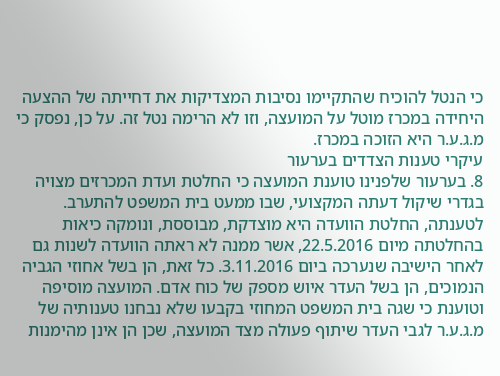כי הנטל להוכיח שהתקיימו נסיבות המצדיקות את דחייתה של ההצעה היחידה במכרז מוטל על המועצה, וזו לא הרימה נטל זה. על כן, נפסק כי מ.ג.ע.ר היא הזוכה במכרז.
עיקרי טענות הצדדים בערעור
8. בערעור שלפנינו טוענת המועצה כי החלטת ועדת המכרזים מצויה בגדרי שיקול דעתה המקצועי, שבו ממעט בית המשפט להתערב. לטענתה, החלטת הוועדה היא מוצדקת, מבוססת, ונומקה כיאות בהחלטתה מיום 22.5.2016, אשר ממנה לא ראתה הוועדה לשנות גם לאחר הישיבה שנערכה ביום 3.11.2016. כל זאת, הן בשל אחוזי הגביה הנמוכים, הן בשל העדר איוש מספק של כוח אדם. המועצה מוסיפה וטוענת כי שגה בית המשפט המחוזי בקבעו שלא נבחנו טענותיה של מ.ג.ע.ר לגבי העדר שיתוף פעולה מצד המועצה, שכן הן אינן מהימנות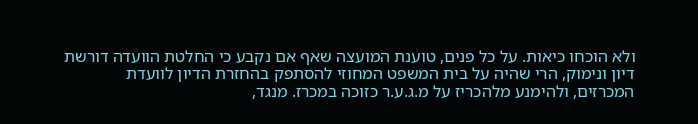ולא הוכחו כיאות. על כל פנים, טוענת המועצה שאף אם נקבע כי החלטת הוועדה דורשת דיון ונימוק, הרי שהיה על בית המשפט המחוזי להסתפק בהחזרת הדיון לוועדת המכרזים, ולהימנע מלהכריז על מ.ג.ע.ר כזוכה במכרז. מנגד,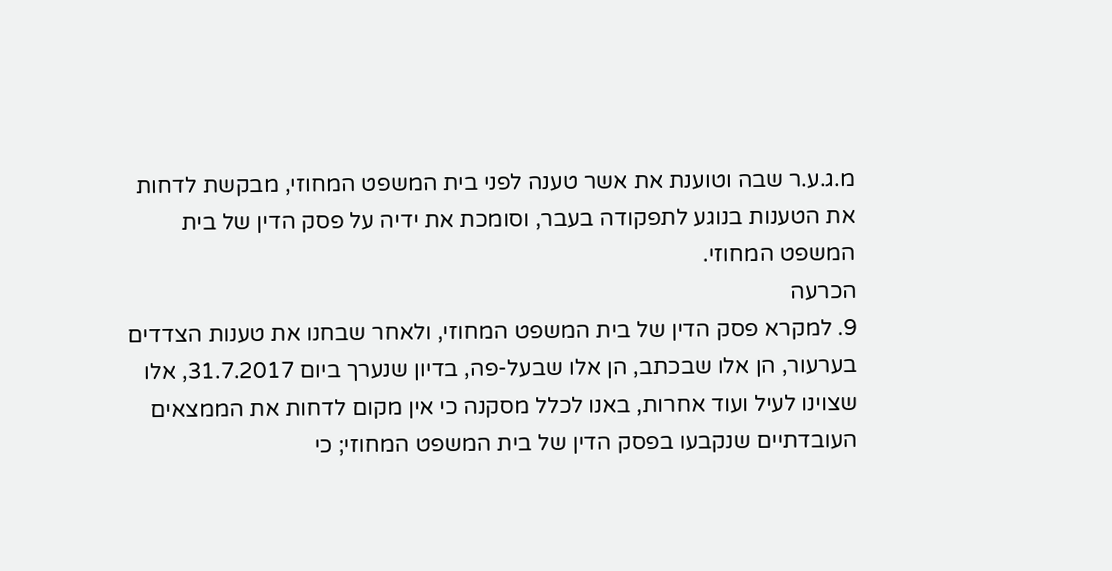מ.ג.ע.ר שבה וטוענת את אשר טענה לפני בית המשפט המחוזי, מבקשת לדחות את הטענות בנוגע לתפקודה בעבר, וסומכת את ידיה על פסק הדין של בית המשפט המחוזי.
הכרעה
9. למקרא פסק הדין של בית המשפט המחוזי, ולאחר שבחנו את טענות הצדדים בערעור, הן אלו שבכתב, הן אלו שבעל-פה, בדיון שנערך ביום 31.7.2017, אלו שצוינו לעיל ועוד אחרות, באנו לכלל מסקנה כי אין מקום לדחות את הממצאים העובדתיים שנקבעו בפסק הדין של בית המשפט המחוזי; כי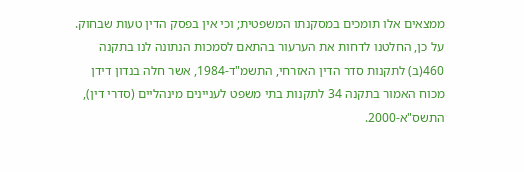ממצאים אלו תומכים במסקנתו המשפטית; וכי אין בפסק הדין טעות שבחוק. על כן, החלטנו לדחות את הערעור בהתאם לסמכות הנתונה לנו בתקנה 460(ב) לתקנות סדר הדין האזרחי, התשמ"ד-1984, אשר חלה בנדון דידן מכוח האמור בתקנה 34 לתקנות בתי משפט לעניינים מינהליים (סדרי דין), התשס"א-2000.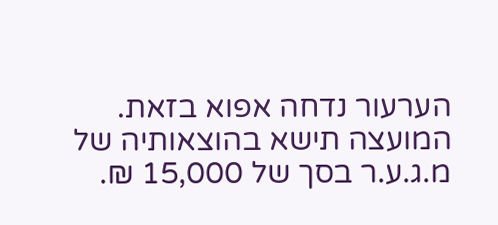הערעור נדחה אפוא בזאת.
המועצה תישא בהוצאותיה של מ.ג.ע.ר בסך של 15,000 ₪.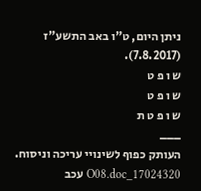ניתן היום, ט"ו באב התשע"ז (7.8.2017).
ש ו פ ט
ש ו פ ט
ש ו פ ט ת
___
העותק כפוף לשינויי עריכה וניסוח. 17024320_O08.doc עכב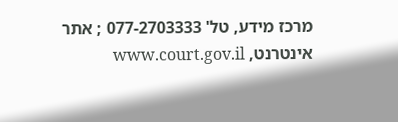מרכז מידע, טל' 077-2703333 ; אתר אינטרנט, www.court.gov.il